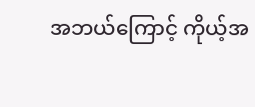အဘယ်ကြောင့် ကိုယ့်အ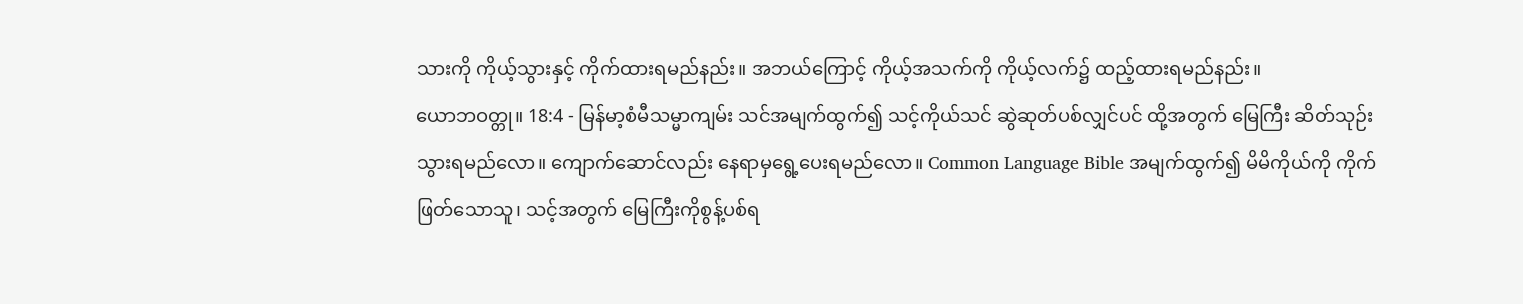သားကို ကိုယ့်သွားနှင့် ကိုက်ထားရမည်နည်း။ အဘယ်ကြောင့် ကိုယ့်အသက်ကို ကိုယ့်လက်၌ ထည့်ထားရမည်နည်း။
ယောဘဝတ္တု။ 18:4 - မြန်မာ့စံမီသမ္မာကျမ်း သင်အမျက်ထွက်၍ သင့်ကိုယ်သင် ဆွဲဆုတ်ပစ်လျှင်ပင် ထို့အတွက် မြေကြီး ဆိတ်သုဉ်းသွားရမည်လော။ ကျောက်ဆောင်လည်း နေရာမှရွေ့ပေးရမည်လော။ Common Language Bible အမျက်ထွက်၍ မိမိကိုယ်ကို ကိုက်ဖြတ်သောသူ၊ သင့်အတွက် မြေကြီးကိုစွန့်ပစ်ရ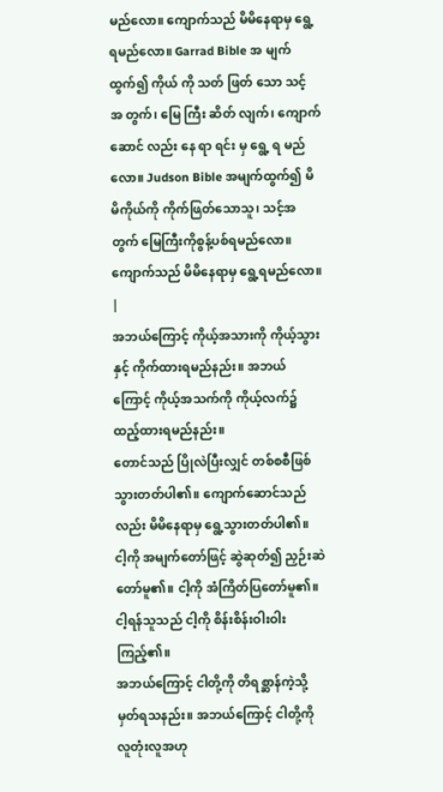မည်လော။ ကျောက်သည် မိမိနေရာမှ ရွေ့ရမည်လော။ Garrad Bible အ မျက် ထွက်၍ ကိုယ် ကို သတ် ဖြတ် သော သင့် အ တွက်၊ မြေ ကြီး ဆိတ် လျက်၊ ကျောက် ဆောင် လည်း နေ ရာ ရင်း မှ ရွေ့ ရ မည် လော။ Judson Bible အမျက်ထွက်၍ မိမိကိုယ်ကို ကိုက်ဖြတ်သောသူ၊ သင့်အတွက် မြေကြီးကိုစွန့်ပစ်ရမည်လော။ ကျောက်သည် မိမိနေရာမှ ရွေ့ရမည်လော။ |
အဘယ်ကြောင့် ကိုယ့်အသားကို ကိုယ့်သွားနှင့် ကိုက်ထားရမည်နည်း။ အဘယ်ကြောင့် ကိုယ့်အသက်ကို ကိုယ့်လက်၌ ထည့်ထားရမည်နည်း။
တောင်သည် ပြိုလဲပြီးလျှင် တစ်စစီဖြစ်သွားတတ်ပါ၏။ ကျောက်ဆောင်သည်လည်း မိမိနေရာမှ ရွေ့သွားတတ်ပါ၏။
ငါ့ကို အမျက်တော်ဖြင့် ဆွဲဆုတ်၍ ညှဉ်းဆဲတော်မူ၏။ ငါ့ကို အံကြိတ်ပြတော်မူ၏။ ငါ့ရန်သူသည် ငါ့ကို စိန်းစိန်းဝါးဝါးကြည့်၏။
အဘယ်ကြောင့် ငါတို့ကို တိရစ္ဆာန်ကဲ့သို့ မှတ်ရသနည်း။ အဘယ်ကြောင့် ငါတို့ကို လူတုံးလူအဟု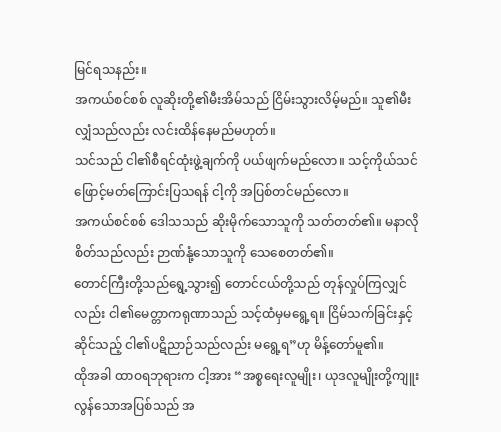မြင်ရသနည်း။
အကယ်စင်စစ် လူဆိုးတို့၏မီးအိမ်သည် ငြိမ်းသွားလိမ့်မည်။ သူ၏မီးလျှံသည်လည်း လင်းထိန်နေမည်မဟုတ်။
သင်သည် ငါ၏စီရင်ထုံးဖွဲ့ချက်ကို ပယ်ဖျက်မည်လော။ သင့်ကိုယ်သင် ဖြောင့်မတ်ကြောင်းပြသရန် ငါ့ကို အပြစ်တင်မည်လော။
အကယ်စင်စစ် ဒေါသသည် ဆိုးမိုက်သောသူကို သတ်တတ်၏။ မနာလိုစိတ်သည်လည်း ဉာဏ်နုံ့သောသူကို သေစေတတ်၏။
တောင်ကြီးတို့သည်ရွေ့သွား၍ တောင်ငယ်တို့သည် တုန်လှုပ်ကြလျှင်လည်း ငါ၏မေတ္တာကရုဏာသည် သင့်ထံမှမရွေ့ရ။ ငြိမ်သက်ခြင်းနှင့်ဆိုင်သည့် ငါ၏ပဋိညာဉ်သည်လည်း မရွေ့ရ”ဟု မိန့်တော်မူ၏။
ထိုအခါ ထာဝရဘုရားက ငါ့အား “အစ္စရေးလူမျိုး၊ ယုဒလူမျိုးတို့ကျူးလွန်သောအပြစ်သည် အ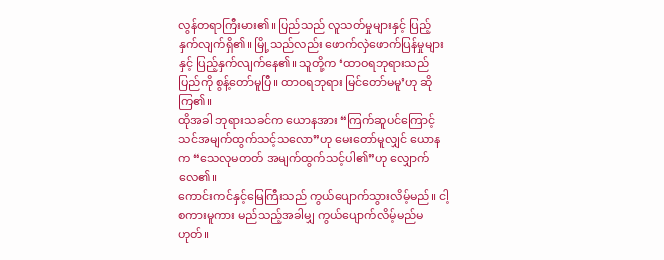လွန်တရာကြီးမား၏။ ပြည်သည် လူသတ်မှုများနှင့် ပြည့်နှက်လျက်ရှိ၏။ မြို့သည်လည်း ဖောက်လှဲဖောက်ပြန်မှုများနှင့် ပြည့်နှက်လျက်နေ၏။ သူတို့က ‘ထာဝရဘုရားသည် ပြည်ကို စွန့်တော်မူပြီ။ ထာဝရဘုရား မြင်တော်မမူ’ဟု ဆိုကြ၏။
ထိုအခါ ဘုရားသခင်က ယောနအား “ကြက်ဆူပင်ကြောင့် သင်အမျက်ထွက်သင့်သလော”ဟု မေးတော်မူလျှင် ယောနက “သေလုမတတ် အမျက်ထွက်သင့်ပါ၏”ဟု လျှောက်လေ၏။
ကောင်းကင်နှင့်မြေကြီးသည် ကွယ်ပျောက်သွားလိမ့်မည်။ ငါ့စကားမူကား မည်သည့်အခါမျှ ကွယ်ပျောက်လိမ့်မည်မဟုတ်။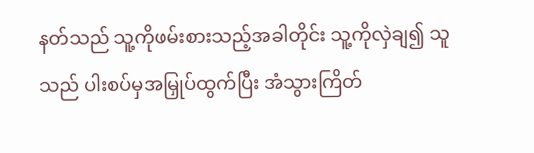နတ်သည် သူ့ကိုဖမ်းစားသည့်အခါတိုင်း သူ့ကိုလှဲချ၍ သူသည် ပါးစပ်မှအမြှုပ်ထွက်ပြီး အံသွားကြိတ်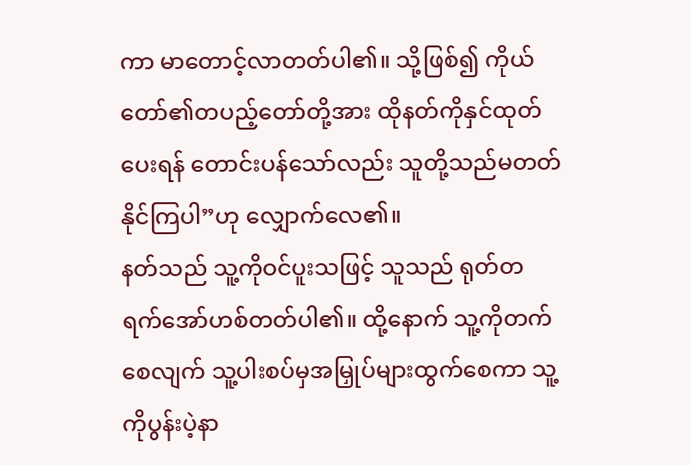ကာ မာတောင့်လာတတ်ပါ၏။ သို့ဖြစ်၍ ကိုယ်တော်၏တပည့်တော်တို့အား ထိုနတ်ကိုနှင်ထုတ်ပေးရန် တောင်းပန်သော်လည်း သူတို့သည်မတတ်နိုင်ကြပါ”ဟု လျှောက်လေ၏။
နတ်သည် သူ့ကိုဝင်ပူးသဖြင့် သူသည် ရုတ်တရက်အော်ဟစ်တတ်ပါ၏။ ထို့နောက် သူ့ကိုတက်စေလျက် သူ့ပါးစပ်မှအမြှုပ်များထွက်စေကာ သူ့ကိုပွန်းပဲ့နာ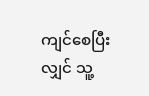ကျင်စေပြီးလျှင် သူ့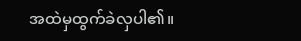အထဲမှထွက်ခဲလှပါ၏။